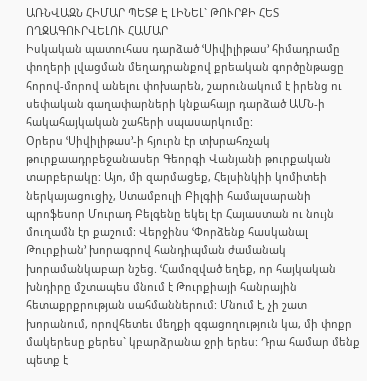ԱՌՆՎԱԶՆ ՀԻՄԱՐ ՊԵՏՔ Է ԼԻՆԵԼ` ԹՈՒՐՔԻ ՀԵՏ ՈՂՋԱԳՈՒՐՎԵԼՈՒ ՀԱՄԱՐ
Իսկական պատուհաս դարձած ՙՍիվիլիթաս՚ հիմադրամը փողերի լվացման մեղադրանքով քրեական գործընթացը հորով-մորով անելու փոխարեն, շարունակում է իրենց ու սեփական գաղափարների կնքահայր դարձած ԱՄՆ-ի հակահայկական շահերի սպասարկումը:
Օրերս ՙՍիվիլիթաս՚-ի հյուրն էր տխրահռչակ թուրքաադրբեջանասեր Գեորգի Վանյանի թուրքական տարբերակը: Այո, մի զարմացեք, Հելսինկիի կոմիտեի ներկայացուցիչ, Ստամբուլի Բիլգիի համալսարանի պրոֆեսոր Մուրադ Բելգենը եկել էր Հայաստան ու նույն մուղամն էր քաշում: Վերջինս ՙՓորձենք հասկանալ Թուրքիան՚ խորագրով հանդիպման ժամանակ խորամանկաբար նշեց. ՙՀամոզված եղեք, որ հայկական խնդիրը մշտապես մնում է Թուրքիայի հանրային հետաքրքրության սահմաններում: Մնում է, չի շատ խորանում, որովհետեւ մեղքի զգացողություն կա, մի փոքր մակերեսը քերես` կբարձրանա ջրի երես: Դրա համար մենք պետք է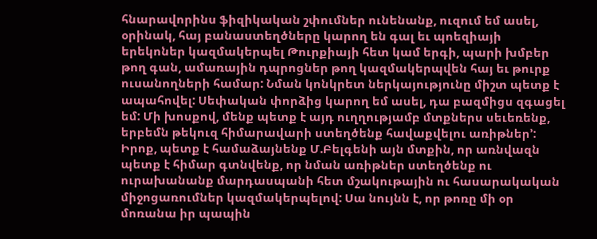հնարավորինս ֆիզիկական շփումներ ունենանք, ուզում եմ ասել, օրինակ, հայ բանաստեղծները կարող են գալ եւ պոեզիայի երեկոներ կազմակերպել Թուրքիայի հետ կամ երգի, պարի խմբեր թող գան, ամառային դպրոցներ թող կազմակերպվեն հայ եւ թուրք ուսանողների համար: Նման կոնկրետ ներկայությունը միշտ պետք է ապահովել: Սեփական փորձից կարող եմ ասել, դա բազմիցս զգացել եմ: Մի խոսքով, մենք պետք է այդ ուղղությամբ մտքներս սեւեռենք, երբեմն թեկուզ հիմարավարի ստեղծենք հավաքվելու առիթներ՚: Իրոք, պետք է համաձայնենք Մ.Բելգենի այն մտքին, որ առնվազն պետք է հիմար գտնվենք, որ նման առիթներ ստեղծենք ու ուրախանանք մարդասպանի հետ մշակութային ու հասարակական միջոցառումներ կազմակերպելով: Սա նույնն է, որ թոռը մի օր մոռանա իր պապին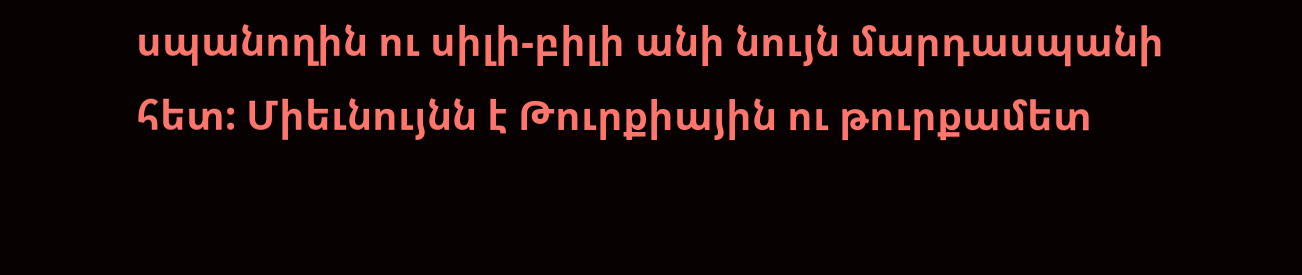սպանողին ու սիլի-բիլի անի նույն մարդասպանի հետ: Միեւնույնն է Թուրքիային ու թուրքամետ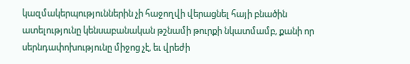կազմակերպություններին չի հաջողվի վերացնել հայի բնածին ատելությունը կենսաբանական թշնամի թուրքի նկատմամբ, քանի որ սերնդափոխությունը միջոց չէ, եւ վրեժի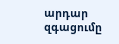արդար զգացումը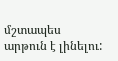մշտապես արթուն է լինելու: